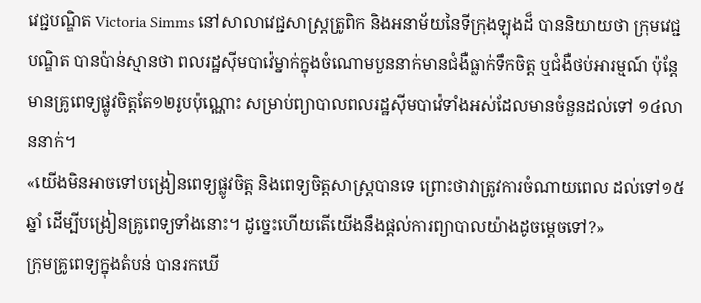វេជ្ជបណ្ឌិត Victoria Simms នៅសាលាវេជ្ជសាស្រ្តត្រូពិក និងអនាម័យនៃទីក្រុងឡុងដ៏ បាននិយាយថា ក្រុមវេជ្ជបណ្ឌិត បានប៉ាន់ស្មានថា ពលរដ្ឋស៊ីមបាវ៉េម្នាក់ក្នុងចំណោមបួននាក់មានជំងឺធ្លាក់ទឹកចិត្ត ឬជំងឺថប់អារម្មណ៍ ប៉ុន្តែមានគ្រូពេទ្យផ្លូវចិត្តតែ១២រូបប៉ុណ្ណោះ សម្រាប់ព្យាបាលពលរដ្ឋស៊ីមបាវ៉េទាំងអស់ដែលមានចំនួនដល់ទៅ ១៤លាននាក់។
«យើងមិនអាចទៅបង្រៀនពេទ្យផ្លូវចិត្ត និងពេទ្យចិត្តសាស្ត្របានទេ ព្រោះថាវាត្រូវការចំណាយពេល ដល់ទៅ១៥ឆ្នាំ ដើម្បីបង្រៀនគ្រូពេទ្យទាំងនោះ។ ដូច្នេះហើយតើយើងនឹងផ្តល់ការព្យាបាលយ៉ាងដូចម្តេចទៅ?»
ក្រុមគ្រូពេទ្យក្នុងតំបន់ បានរកឃើ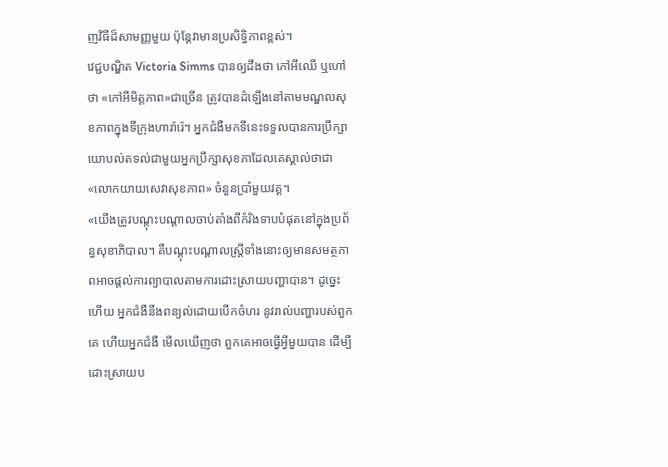ញវិធីដ៏សាមញ្ញមួយ ប៉ុន្តែវាមានប្រសិទ្ធិភាពខ្ពស់។
វេជ្ជបណ្ឌិត Victoria Simms បានឲ្យដឹងថា កៅអីឈើ ឬហៅថា «កៅអីមិត្តភាព»ជាច្រើន ត្រូវបានដំឡើងនៅតាមមណ្ឌលសុខភាពក្នុងទីក្រុងហារ៉ារ៉េ។ អ្នកជំងឺមកទីនេះទទួលបានការប្រឹក្សាយោបល់តទល់ជាមួយអ្នកប្រឹក្សាសុខភាដែលគេស្គាល់ថាជា «លោកយាយសេវាសុខភាព» ចំនួនប្រាំមួយវគ្គ។
«យើងត្រូវបណ្តុះបណ្តាលចាប់តាំងពីកំរិងទាបបំផុតនៅក្នុងប្រព័ន្ធសុខាភិបាល។ គឺបណ្តុះបណ្តាលស្ត្រីទាំងនោះឲ្យមានសមត្ថភាពអាចផ្តល់ការព្យាបាលតាមការដោះស្រាយបញ្ហាបាន។ ដូច្នេះហើយ អ្នកជំងឺនឹងពន្យល់ដោយបើកចំហរ នូវរាល់បញ្ហារបស់ពួកគេ ហើយអ្នកជំងឺ មើលឃើញថា ពួកគេអាចធ្វើអ្វីមួយបាន ដើម្បីដោះស្រាយប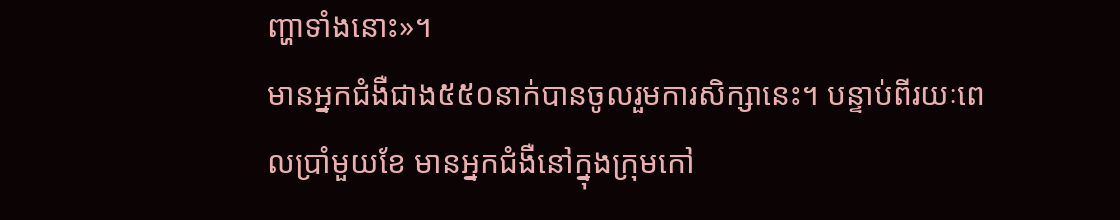ញ្ហាទាំងនោះ»។
មានអ្នកជំងឺជាង៥៥០នាក់បានចូលរួមការសិក្សានេះ។ បន្ទាប់ពីរយៈពេលប្រាំមួយខែ មានអ្នកជំងឺនៅក្នុងក្រុមកៅ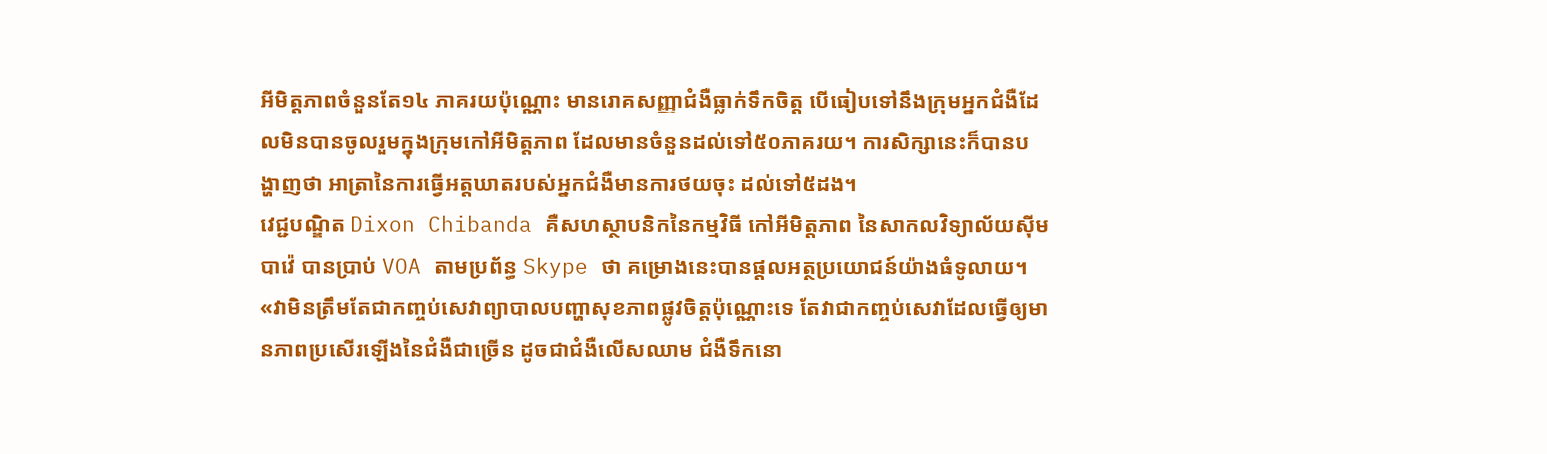អីមិត្តភាពចំនួនតែ១៤ ភាគរយប៉ុណ្ណោះ មានរោគសញ្ញាជំងឺធ្លាក់ទឹកចិត្ត បើធៀបទៅនឹងក្រុមអ្នកជំងឺដែលមិនបានចូលរួមក្នុងក្រុមកៅអីមិត្តភាព ដែលមានចំនួនដល់ទៅ៥០ភាគរយ។ ការសិក្សានេះក៏បានបង្ហាញថា អាត្រានៃការធ្វើអត្តឃាតរបស់អ្នកជំងឺមានការថយចុះ ដល់ទៅ៥ដង។
វេជ្ជបណ្ឌិត Dixon Chibanda គឺសហស្ថាបនិកនៃកម្មវិធី កៅអីមិត្តភាព នៃសាកលវិទ្យាល័យស៊ីមបាវ៉េ បានប្រាប់ VOA តាមប្រព័ន្ធ Skype ថា គម្រោងនេះបានផ្តលអត្ថប្រយោជន៍យ៉ាងធំទូលាយ។
«វាមិនត្រឹមតែជាកញ្ចប់សេវាព្យាបាលបញ្ហាសុខភាពផ្លូវចិត្តប៉ុណ្ណោះទេ តែវាជាកញ្ចប់សេវាដែលធ្វើឲ្យមានភាពប្រសើរឡើងនៃជំងឺជាច្រើន ដូចជាជំងឺលើសឈាម ជំងឺទឹកនោ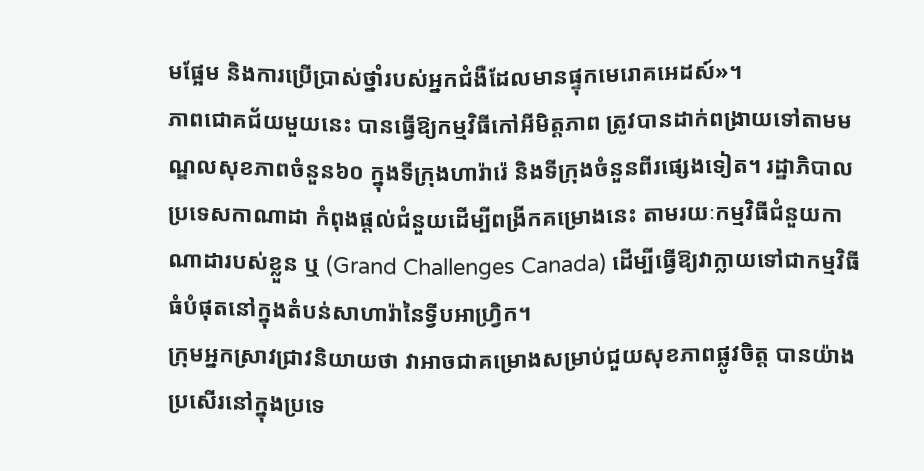មផ្អែម និងការប្រើប្រាស់ថ្នាំរបស់អ្នកជំងឺដែលមានផ្ទុកមេរោគអេដស៍»។
ភាពជោគជ័យមួយនេះ បានធ្វើឱ្យកម្មវិធីកៅអីមិត្តភាព ត្រូវបានដាក់ពង្រាយទៅតាមមណ្ឌលសុខភាពចំនួន៦០ ក្នុងទីក្រុងហារ៉ារ៉េ និងទីក្រុងចំនួនពីរផ្សេងទៀត។ រដ្ឋាភិបាលប្រទេសកាណាដា កំពុងផ្តល់ជំនួយដើម្បីពង្រីកគម្រោងនេះ តាមរយៈកម្មវិធីជំនួយកាណាដារបស់ខ្លួន ឬ (Grand Challenges Canada) ដើម្បីធ្វើឱ្យវាក្លាយទៅជាកម្មវិធីធំបំផុតនៅក្នុងតំបន់សាហារ៉ានៃទ្វីបអាហ្វ្រិក។
ក្រុមអ្នកស្រាវជ្រាវនិយាយថា វាអាចជាគម្រោងសម្រាប់ជួយសុខភាពផ្លូវចិត្ត បានយ៉ាងប្រសើរនៅក្នុងប្រទេ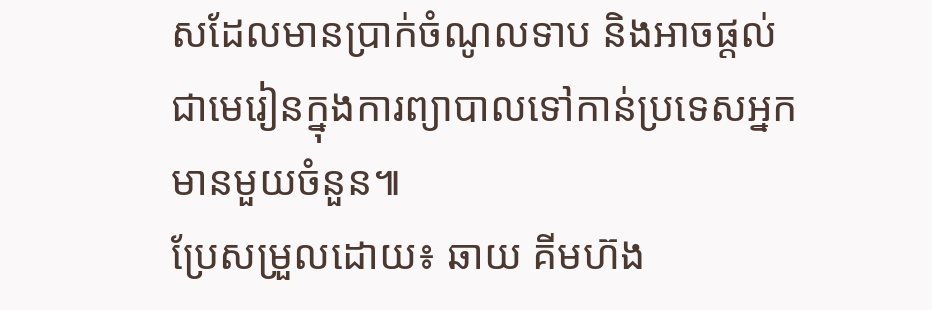សដែលមានប្រាក់ចំណូលទាប និងអាចផ្តល់ជាមេរៀនក្នុងការព្យាបាលទៅកាន់ប្រទេសអ្នកមានមួយចំនួន៕
ប្រែសម្រួលដោយ៖ ឆាយ គីមហ៊ង